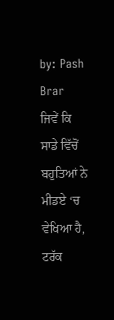by: Pash Brar
ਜਿਵੇਂ ਕਿ ਸਾਡੇ ਵਿੱਚੋਂ ਬਹੁਤਿਆਂ ਨੇ ਮੀਡਏ ‘ਚ ਵੇਖਿਆ ਹੈ, ਟਰੱਕ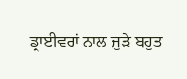ਡ੍ਰਾਈਵਰਾਂ ਨਾਲ ਜੁੜੇ ਬਹੁਤ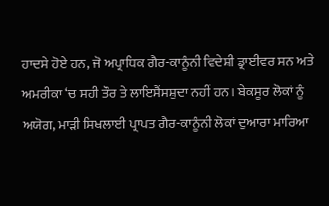ਹਾਦਸੇ ਹੋਏ ਹਨ, ਜੋ ਅਪ੍ਰਾਧਿਕ ਗੈਰ-ਕਾਨੂੰਨੀ ਵਿਦੇਸ਼ੀ ਡ੍ਰਾਈਵਰ ਸਨ ਅਤੇ ਅਮਰੀਕਾ ‘ਚ ਸਹੀ ਤੌਰ ਤੇ ਲਾਇਸੈਂਸਸ਼ੁਦਾ ਨਹੀਂ ਹਨ। ਬੇਕਸੂਰ ਲੋਕਾਂ ਨੂੰ ਅਯੋਗ, ਮਾੜੀ ਸਿਖਲਾਈ ਪ੍ਰਾਪਤ ਗੈਰ-ਕਾਨੂੰਨੀ ਲੋਕਾਂ ਦੁਆਰਾ ਮਾਰਿਆ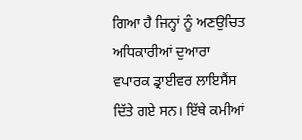ਗਿਆ ਹੈ ਜਿਨ੍ਹਾਂ ਨੂੰ ਅਣਉਚਿਤ ਅਧਿਕਾਰੀਆਂ ਦੁਆਰਾ ਵਪਾਰਕ ਡ੍ਰਾਈਵਰ ਲਾਇਸੈਂਸ ਦਿੱਤੇ ਗਏ ਸਨ। ਇੱਥੇ ਕਮੀਆਂ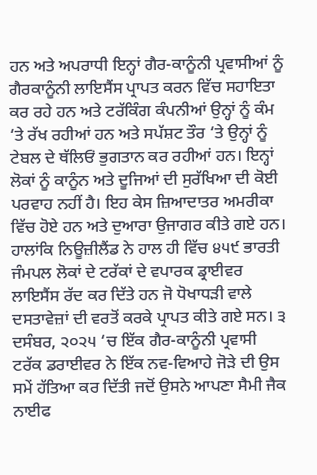ਹਨ ਅਤੇ ਅਪਰਾਧੀ ਇਨ੍ਹਾਂ ਗੈਰ-ਕਾਨੂੰਨੀ ਪ੍ਰਵਾਸੀਆਂ ਨੂੰ ਗੈਰਕਾਨੂੰਨੀ ਲਾਇਸੈਂਸ ਪ੍ਰਾਪਤ ਕਰਨ ਵਿੱਚ ਸਹਾਇਤਾ ਕਰ ਰਹੇ ਹਨ ਅਤੇ ਟਰੱਕਿੰਗ ਕੰਪਨੀਆਂ ਉਨ੍ਹਾਂ ਨੂੰ ਕੰਮ ‘ਤੇ ਰੱਖ ਰਹੀਆਂ ਹਨ ਅਤੇ ਸਪੱਸ਼ਟ ਤੌਰ ‘ਤੇ ਉਨ੍ਹਾਂ ਨੂੰ ਟੇਬਲ ਦੇ ਥੱਲਿਓਂ ਭੁਗਤਾਨ ਕਰ ਰਹੀਆਂ ਹਨ। ਇਨ੍ਹਾਂ ਲੋਕਾਂ ਨੂੰ ਕਾਨੂੰਨ ਅਤੇ ਦੂਜਿਆਂ ਦੀ ਸੁਰੱਖਿਆ ਦੀ ਕੋਈ ਪਰਵਾਹ ਨਹੀਂ ਹੈ। ਇਹ ਕੇਸ ਜ਼ਿਆਦਾਤਰ ਅਮਰੀਕਾ ਵਿੱਚ ਹੋਏ ਹਨ ਅਤੇ ਦੁਆਰਾ ਉਜਾਗਰ ਕੀਤੇ ਗਏ ਹਨ। ਹਾਲਾਂਕਿ ਨਿਊਜ਼ੀਲੈਂਡ ਨੇ ਹਾਲ ਹੀ ਵਿੱਚ ੪੫੯ ਭਾਰਤੀ ਜੰਮਪਲ ਲੋਕਾਂ ਦੇ ਟਰੱਕਾਂ ਦੇ ਵਪਾਰਕ ਡ੍ਰਾਈਵਰ ਲਾਇਸੈਂਸ ਰੱਦ ਕਰ ਦਿੱਤੇ ਹਨ ਜੋ ਧੋਖਾਧੜੀ ਵਾਲੇ ਦਸਤਾਵੇਜ਼ਾਂ ਦੀ ਵਰਤੋਂ ਕਰਕੇ ਪ੍ਰਾਪਤ ਕੀਤੇ ਗਏ ਸਨ। ੩ ਦਸੰਬਰ, ੨੦੨੫ ‘ਚ ਇੱਕ ਗੈਰ-ਕਾਨੂੰਨੀ ਪ੍ਰਵਾਸੀ ਟਰੱਕ ਡਰਾਈਵਰ ਨੇ ਇੱਕ ਨਵ-ਵਿਆਹੇ ਜੋੜੇ ਦੀ ਉਸ ਸਮੇਂ ਹੱਤਿਆ ਕਰ ਦਿੱਤੀ ਜਦੋਂ ਉਸਨੇ ਆਪਣਾ ਸੈਮੀ ਜੈਕ ਨਾਈਫ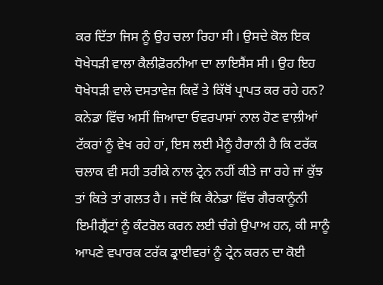ਕਰ ਦਿੱਤਾ ਜਿਸ ਨੂੰ ਉਹ ਚਲਾ ਰਿਹਾ ਸੀ। ਉਸਦੇ ਕੋਲ ਇਕ ਧੋਖੇਧੜੀ ਵਾਲਾ ਕੈਲੀਫ਼ੋਰਨੀਆ ਦਾ ਲਾਇਸੈਂਸ ਸੀ। ਉਹ ਇਹ ਧੋਖੇਧੜੀ ਵਾਲੇ ਦਸਤਾਵੇਜ਼ ਕਿਵੇਂ ਤੇ ਕਿੱਥੋਂ ਪ੍ਰਾਪਤ ਕਰ ਰਹੇ ਹਨ?
ਕਨੇਡਾ ਵਿੱਚ ਅਸੀਂ ਜ਼ਿਆਦਾ ਓਵਰਪਾਸਾਂ ਨਾਲ ਹੋਣ ਵਾਲ਼ੀਆਂ ਟੱਕਰਾਂ ਨੂੰ ਵੇਖ ਰਹੇ ਹਾਂ, ਇਸ ਲਈ ਮੈਨੂੰ ਹੈਰਾਨੀ ਹੈ ਕਿ ਟਰੱਕ ਚਲਾਕ ਵੀ ਸਹੀ ਤਰੀਕੇ ਨਾਲ ਟ੍ਰੇਨ ਨਹੀਂ ਕੀਤੇ ਜਾ ਰਹੇ ਜਾਂ ਕੁੱਝ ਤਾਂ ਕਿਤੇ ਤਾਂ ਗਲਤ ਹੈ। ਜਦੋਂ ਕਿ ਕੈਨੇਡਾ ਵਿੱਚ ਗੈਰਕਾਨੂੰਨੀ ਇਮੀਗ੍ਰੈਂਟਾਂ ਨੂੰ ਕੰਟਰੋਲ ਕਰਨ ਲਈ ਚੰਗੇ ਉਪਾਅ ਹਨ, ਕੀ ਸਾਨੂੰ ਆਪਣੇ ਵਪਾਰਕ ਟਰੱਕ ਡ੍ਰਾਈਵਰਾਂ ਨੂੰ ਟ੍ਰੇਨ ਕਰਨ ਦਾ ਕੋਈ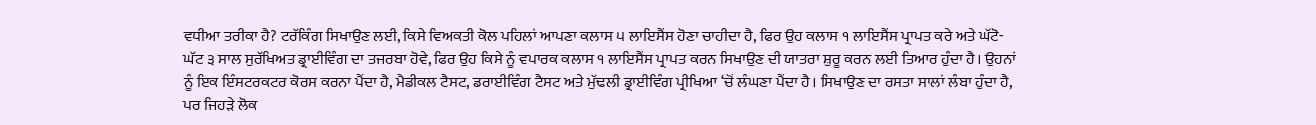ਵਧੀਆ ਤਰੀਕਾ ਹੈ? ਟਰੱਕਿੰਗ ਸਿਖਾਉਣ ਲਈ, ਕਿਸੇ ਵਿਅਕਤੀ ਕੋਲ ਪਹਿਲਾਂ ਆਪਣਾ ਕਲਾਸ ੫ ਲਾਇਸੈਂਸ ਹੋਣਾ ਚਾਹੀਦਾ ਹੈ, ਫਿਰ ਉਹ ਕਲਾਸ ੧ ਲਾਇਸੈਂਸ ਪ੍ਰਾਪਤ ਕਰੇ ਅਤੇ ਘੱਟੋ-ਘੱਟ ੩ ਸਾਲ ਸੁਰੱਖਿਅਤ ਡ੍ਰਾਈਵਿੰਗ ਦਾ ਤਜਰਬਾ ਹੋਵੇ, ਫਿਰ ਉਹ ਕਿਸੇ ਨੂੰ ਵਪਾਰਕ ਕਲਾਸ ੧ ਲਾਇਸੈਂਸ ਪ੍ਰਾਪਤ ਕਰਨ ਸਿਖਾਉਣ ਦੀ ਯਾਤਰਾ ਸ਼ੁਰੂ ਕਰਨ ਲਈ ਤਿਆਰ ਹੁੰਦਾ ਹੈ। ਉਹਨਾਂ ਨੂੰ ਇਕ ਇੰਸਟਰਕਟਰ ਕੋਰਸ ਕਰਨਾ ਪੈਂਦਾ ਹੈ, ਮੈਡੀਕਲ ਟੈਸਟ, ਡਰਾਈਵਿੰਗ ਟੈਸਟ ਅਤੇ ਮੁੱਢਲੀ ਡ੍ਰਾਈਵਿੰਗ ਪ੍ਰੀਖਿਆ ‘ਚੋਂ ਲੰਘਣਾ ਪੈਂਦਾ ਹੈ। ਸਿਖਾਉਣ ਦਾ ਰਸਤਾ ਸਾਲਾਂ ਲੰਬਾ ਹੁੰਦਾ ਹੈ, ਪਰ ਜਿਹੜੇ ਲੋਕ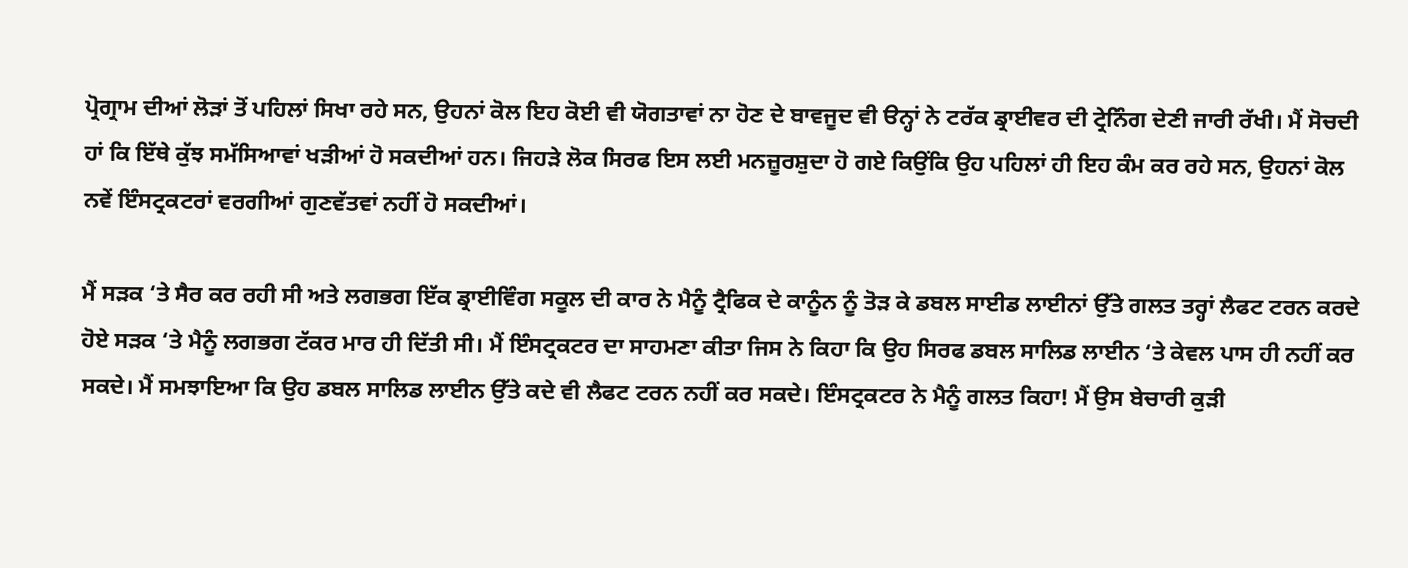ਪ੍ਰੋਗ੍ਰਾਮ ਦੀਆਂ ਲੋੜਾਂ ਤੋਂ ਪਹਿਲਾਂ ਸਿਖਾ ਰਹੇ ਸਨ, ਉਹਨਾਂ ਕੋਲ ਇਹ ਕੋਈ ਵੀ ਯੋਗਤਾਵਾਂ ਨਾ ਹੋਣ ਦੇ ਬਾਵਜੂਦ ਵੀ ੳਨ੍ਹਾਂ ਨੇ ਟਰੱਕ ਡ੍ਰਾਈਵਰ ਦੀ ਟ੍ਰੇਨਿੰਗ ਦੇਣੀ ਜਾਰੀ ਰੱਖੀ। ਮੈਂ ਸੋਚਦੀ ਹਾਂ ਕਿ ਇੱਥੇ ਕੁੱਝ ਸਮੱਸਿਆਵਾਂ ਖੜੀਆਂ ਹੋ ਸਕਦੀਆਂ ਹਨ। ਜਿਹੜੇ ਲੋਕ ਸਿਰਫ ਇਸ ਲਈ ਮਨਜ਼ੂਰਸ਼ੁਦਾ ਹੋ ਗਏ ਕਿਉਂਕਿ ਉਹ ਪਹਿਲਾਂ ਹੀ ਇਹ ਕੰਮ ਕਰ ਰਹੇ ਸਨ, ਉਹਨਾਂ ਕੋਲ ਨਵੇਂ ਇੰਸਟ੍ਰਕਟਰਾਂ ਵਰਗੀਆਂ ਗੁਣਵੱਤਵਾਂ ਨਹੀਂ ਹੋ ਸਕਦੀਆਂ।

ਮੈਂ ਸੜਕ ‘ਤੇ ਸੈਰ ਕਰ ਰਹੀ ਸੀ ਅਤੇ ਲਗਭਗ ਇੱਕ ਡ੍ਰਾਈਵਿੰਗ ਸਕੂਲ ਦੀ ਕਾਰ ਨੇ ਮੈਨੂੰ ਟ੍ਰੈਫਿਕ ਦੇ ਕਾਨੂੰਨ ਨੂੰ ਤੋੜ ਕੇ ਡਬਲ ਸਾਈਡ ਲਾਈਨਾਂ ਉੱਤੇ ਗਲਤ ਤਰ੍ਹਾਂ ਲੈਫਟ ਟਰਨ ਕਰਦੇ ਹੋਏ ਸੜਕ ‘ਤੇ ਮੈਨੂੰ ਲਗਭਗ ਟੱਕਰ ਮਾਰ ਹੀ ਦਿੱਤੀ ਸੀ। ਮੈਂ ਇੰਸਟ੍ਰਕਟਰ ਦਾ ਸਾਹਮਣਾ ਕੀਤਾ ਜਿਸ ਨੇ ਕਿਹਾ ਕਿ ਉਹ ਸਿਰਫ ਡਬਲ ਸਾਲਿਡ ਲਾਈਨ ‘ਤੇ ਕੇਵਲ ਪਾਸ ਹੀ ਨਹੀਂ ਕਰ ਸਕਦੇ। ਮੈਂ ਸਮਝਾਇਆ ਕਿ ਉਹ ਡਬਲ ਸਾਲਿਡ ਲਾਈਨ ਉੱਤੇ ਕਦੇ ਵੀ ਲੈਫਟ ਟਰਨ ਨਹੀਂ ਕਰ ਸਕਦੇ। ਇੰਸਟ੍ਰਕਟਰ ਨੇ ਮੈਨੂੰ ਗਲਤ ਕਿਹਾ! ਮੈਂ ਉਸ ਬੇਚਾਰੀ ਕੁੜੀ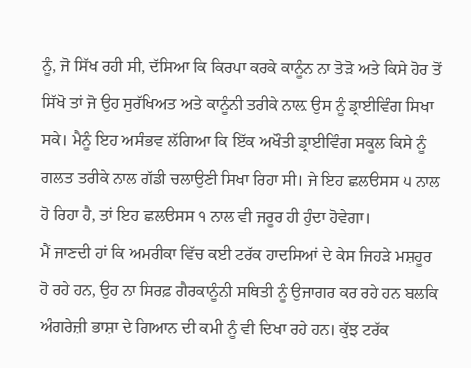ਨੂੰ, ਜੋ ਸਿੱਖ ਰਹੀ ਸੀ, ਦੱਸਿਆ ਕਿ ਕਿਰਪਾ ਕਰਕੇ ਕਾਨੂੰਨ ਨਾ ਤੋੜੋ ਅਤੇ ਕਿਸੇ ਹੋਰ ਤੋਂ ਸਿੱਖੋ ਤਾਂ ਜੋ ਉਹ ਸੁਰੱਖਿਅਤ ਅਤੇ ਕਾਨੂੰਨੀ ਤਰੀਕੇ ਨਾਲ਼ ਉਸ ਨੂੰ ਡ੍ਰਾਈਵਿੰਗ ਸਿਖਾ ਸਕੇ। ਮੈਨੂੰ ਇਹ ਅਸੰਭਵ ਲੱਗਿਆ ਕਿ ਇੱਕ ਅਖੌਤੀ ਡ੍ਰਾਈਵਿੰਗ ਸਕੂਲ ਕਿਸੇ ਨੂੰ ਗਲਤ ਤਰੀਕੇ ਨਾਲ ਗੱਡੀ ਚਲਾਉਣੀ ਸਿਖਾ ਰਿਹਾ ਸੀ। ਜੇ ਇਹ ਛਲੳਸਸ ੫ ਨਾਲ ਹੋ ਰਿਹਾ ਹੈ, ਤਾਂ ਇਹ ਛਲੳਸਸ ੧ ਨਾਲ ਵੀ ਜਰੂਰ ਹੀ ਹੁੰਦਾ ਹੋਵੇਗਾ।
ਮੈਂ ਜਾਣਦੀ ਹਾਂ ਕਿ ਅਮਰੀਕਾ ਵਿੱਚ ਕਈ ਟਰੱਕ ਹਾਦਸਿਆਂ ਦੇ ਕੇਸ ਜਿਹੜੇ ਮਸ਼ਹੂਰ ਹੋ ਰਹੇ ਹਨ, ਉਹ ਨਾ ਸਿਰਫ਼ ਗੈਰਕਾਨੂੰਨੀ ਸਥਿਤੀ ਨੂੰ ਉਜਾਗਰ ਕਰ ਰਹੇ ਹਨ ਬਲਕਿ ਅੰਗਰੇਜ਼ੀ ਭਾਸ਼ਾ ਦੇ ਗਿਆਨ ਦੀ ਕਮੀ ਨੂੰ ਵੀ ਦਿਖਾ ਰਹੇ ਹਨ। ਕੁੱਝ ਟਰੱਕ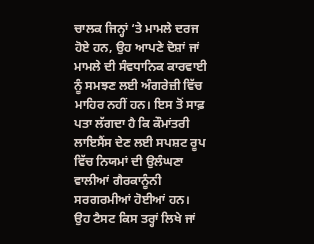ਚਾਲਕ ਜਿਨ੍ਹਾਂ ‘ਤੇ ਮਾਮਲੇ ਦਰਜ ਹੋਏ ਹਨ, ਉਹ ਆਪਣੇ ਦੋਸ਼ਾਂ ਜਾਂ ਮਾਮਲੇ ਦੀ ਸੰਵਧਾਨਿਕ ਕਾਰਵਾਈ ਨੂੰ ਸਮਝਣ ਲਈ ਅੰਗਰੇਜ਼ੀ ਵਿੱਚ ਮਾਹਿਰ ਨਹੀਂ ਹਨ। ਇਸ ਤੋਂ ਸਾਫ਼ ਪਤਾ ਲੱਗਦਾ ਹੈ ਕਿ ਕੌਮਾਂਤਰੀ ਲਾਇਸੈਂਸ ਦੇਣ ਲਈ ਸਪਸ਼ਟ ਰੂਪ ਵਿੱਚ ਨਿਯਮਾਂ ਦੀ ਉਲੰਘਣਾ ਵਾਲੀਆਂ ਗੈਰਕਾਨੂੰਨੀ ਸਰਗਰਮੀਆਂ ਹੋਈਆਂ ਹਨ। ਉਹ ਟੈਸਟ ਕਿਸ ਤਰ੍ਹਾਂ ਲਿਖੇ ਜਾਂ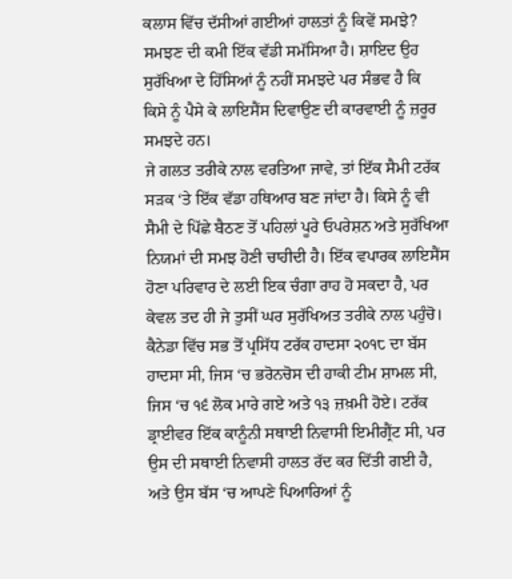ਕਲਾਸ ਵਿੱਚ ਦੱਸੀਆਂ ਗਈਆਂ ਹਾਲਤਾਂ ਨੂੰ ਕਿਵੇਂ ਸਮਝੇ? ਸਮਝਣ ਦੀ ਕਮੀ ਇੱਕ ਵੱਡੀ ਸਮੱਸਿਆ ਹੈ। ਸ਼ਾਇਦ ਉਹ ਸੁਰੱਖਿਆ ਦੇ ਹਿੱਸਿਆਂ ਨੂੰ ਨਹੀਂ ਸਮਝਦੇ ਪਰ ਸੰਭਵ ਹੈ ਕਿ ਕਿਸੇ ਨੂੰ ਪੈਸੇ ਕੇ ਲਾਇਸੈਂਸ ਦਿਵਾਉਣ ਦੀ ਕਾਰਵਾਈ ਨੂੰ ਜ਼ਰੂਰ ਸਮਝਦੇ ਹਨ।
ਜੇ ਗਲਤ ਤਰੀਕੇ ਨਾਲ ਵਰਤਿਆ ਜਾਵੇ, ਤਾਂ ਇੱਕ ਸੈਮੀ ਟਰੱਕ ਸੜਕ ‘ਤੇ ਇੱਕ ਵੱਡਾ ਹਥਿਆਰ ਬਣ ਜਾਂਦਾ ਹੈ। ਕਿਸੇ ਨੂੰ ਵੀ ਸੈਮੀ ਦੇ ਪਿੱਛੇ ਬੈਠਣ ਤੋਂ ਪਹਿਲਾਂ ਪੂਰੇ ਓਪਰੇਸ਼ਨ ਅਤੇ ਸੁਰੱਖਿਆ ਨਿਯਮਾਂ ਦੀ ਸਮਝ ਹੋਣੀ ਚਾਹੀਦੀ ਹੈ। ਇੱਕ ਵਪਾਰਕ ਲਾਇਸੈਂਸ ਹੋਣਾ ਪਰਿਵਾਰ ਦੇ ਲਈ ਇਕ ਚੰਗਾ ਰਾਹ ਹੋ ਸਕਦਾ ਹੈ, ਪਰ ਕੇਵਲ ਤਦ ਹੀ ਜੇ ਤੁਸੀਂ ਘਰ ਸੁਰੱਖਿਅਤ ਤਰੀਕੇ ਨਾਲ ਪਹੁੰਚੋ। ਕੈਨੇਡਾ ਵਿੱਚ ਸਭ ਤੋਂ ਪ੍ਰਸਿੱਧ ਟਰੱਕ ਹਾਦਸਾ ੨੦੧੮ ਦਾ ਬੱਸ ਹਾਦਸਾ ਸੀ, ਜਿਸ ‘ਚ ਭਰੋਨਚੋਸ ਦੀ ਹਾਕੀ ਟੀਮ ਸ਼ਾਮਲ ਸੀ, ਜਿਸ ‘ਚ ੧੬ ਲੋਕ ਮਾਰੇ ਗਏ ਅਤੇ ੧੩ ਜ਼ਖ਼ਮੀ ਹੋਏ। ਟਰੱਕ ਡ੍ਰਾਈਵਰ ਇੱਕ ਕਾਨੂੰਨੀ ਸਥਾਈ ਨਿਵਾਸੀ ਇਮੀਗ੍ਰੈਂਟ ਸੀ, ਪਰ ਉਸ ਦੀ ਸਥਾਈ ਨਿਵਾਸੀ ਹਾਲਤ ਰੱਦ ਕਰ ਦਿੱਤੀ ਗਈ ਹੈ, ਅਤੇ ਉਸ ਬੱਸ ‘ਚ ਆਪਣੇ ਪਿਆਰਿਆਂ ਨੂੰ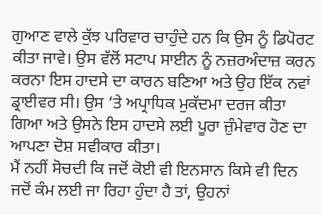ਗੁਆਣ ਵਾਲੇ ਕੁੱਝ ਪਰਿਵਾਰ ਚਾਹੁੰਦੇ ਹਨ ਕਿ ਉਸ ਨੂੰ ਡਿਪੋਰਟ ਕੀਤਾ ਜਾਵੇ। ਉਸ ਵੱਲੋਂ ਸਟਾਪ ਸਾਈਨ ਨੂੰ ਨਜ਼ਰਅੰਦਾਜ਼ ਕਰਨ ਕਰਨਾ ਇਸ ਹਾਦਸੇ ਦਾ ਕਾਰਨ ਬਣਿਆ ਅਤੇ ਉਹ ਇੱਕ ਨਵਾਂ ਡ੍ਰਾਈਵਰ ਸੀ। ਉਸ ‘ਤੇ ਅਪ੍ਰਾਧਿਕ ਮੁਕੱਦਮਾ ਦਰਜ ਕੀਤਾ ਗਿਆ ਅਤੇ ਉਸਨੇ ਇਸ ਹਾਦਸੇ ਲਈ ਪੂਰਾ ਜ਼ੁੰਮੇਵਾਰ ਹੋਣ ਦਾ ਆਪਣਾ ਦੋਸ਼ ਸਵੀਕਾਰ ਕੀਤਾ।
ਮੈਂ ਨਹੀਂ ਸੋਚਦੀ ਕਿ ਜਦੋਂ ਕੋਈ ਵੀ ਇਨਸਾਨ ਕਿਸੇ ਵੀ ਦਿਨ ਜਦੋਂ ਕੰਮ ਲਈ ਜਾ ਰਿਹਾ ਹੁੰਦਾ ਹੈ ਤਾਂ, ਉਹਨਾਂ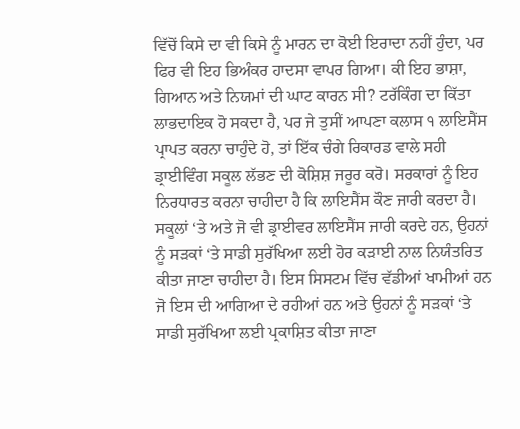ਵਿੱਚੋਂ ਕਿਸੇ ਦਾ ਵੀ ਕਿਸੇ ਨੂੰ ਮਾਰਨ ਦਾ ਕੋਈ ਇਰਾਦਾ ਨਹੀਂ ਹੁੰਦਾ, ਪਰ ਫਿਰ ਵੀ ਇਹ ਭਿਅੰਕਰ ਹਾਦਸਾ ਵਾਪਰ ਗਿਆ। ਕੀ ਇਹ ਭਾਸ਼ਾ, ਗਿਆਨ ਅਤੇ ਨਿਯਮਾਂ ਦੀ ਘਾਟ ਕਾਰਨ ਸੀ? ਟਰੱਕਿੰਗ ਦਾ ਕਿੱਤਾ ਲਾਭਦਾਇਕ ਹੋ ਸਕਦਾ ਹੈ, ਪਰ ਜੇ ਤੁਸੀਂ ਆਪਣਾ ਕਲਾਸ ੧ ਲਾਇਸੈਂਸ ਪ੍ਰਾਪਤ ਕਰਨਾ ਚਾਹੁੰਦੇ ਹੋ, ਤਾਂ ਇੱਕ ਚੰਗੇ ਰਿਕਾਰਡ ਵਾਲੇ ਸਹੀ ਡ੍ਰਾਈਵਿੰਗ ਸਕੂਲ ਲੱਭਣ ਦੀ ਕੋਸ਼ਿਸ਼ ਜਰੂਰ ਕਰੋ। ਸਰਕਾਰਾਂ ਨੂੰ ਇਹ ਨਿਰਧਾਰਤ ਕਰਨਾ ਚਾਹੀਦਾ ਹੈ ਕਿ ਲਾਇਸੈਂਸ ਕੌਣ ਜਾਰੀ ਕਰਦਾ ਹੈ। ਸਕੂਲਾਂ ‘ਤੇ ਅਤੇ ਜੋ ਵੀ ਡ੍ਰਾਈਵਰ ਲਾਇਸੈਂਸ ਜਾਰੀ ਕਰਦੇ ਹਨ, ਉਹਨਾਂ ਨੂੰ ਸੜਕਾਂ ‘ਤੇ ਸਾਡੀ ਸੁਰੱਖਿਆ ਲਈ ਹੋਰ ਕੜਾਈ ਨਾਲ ਨਿਯੰਤਰਿਤ ਕੀਤਾ ਜਾਣਾ ਚਾਹੀਦਾ ਹੈ। ਇਸ ਸਿਸਟਮ ਵਿੱਚ ਵੱਡੀਆਂ ਖਾਮੀਆਂ ਹਨ ਜੋ ਇਸ ਦੀ ਆਗਿਆ ਦੇ ਰਹੀਆਂ ਹਨ ਅਤੇ ਉਹਨਾਂ ਨੂੰ ਸੜਕਾਂ ‘ਤੇ ਸਾਡੀ ਸੁਰੱਖਿਆ ਲਈ ਪ੍ਰਕਾਸ਼ਿਤ ਕੀਤਾ ਜਾਣਾ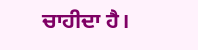ਚਾਹੀਦਾ ਹੈ।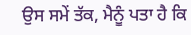ਉਸ ਸਮੇਂ ਤੱਕ, ਮੈਨੂੰ ਪਤਾ ਹੈ ਕਿ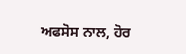ਅਫਸੋਸ ਨਾਲ, ਹੋਰ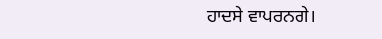ਹਾਦਸੇ ਵਾਪਰਨਗੇ।